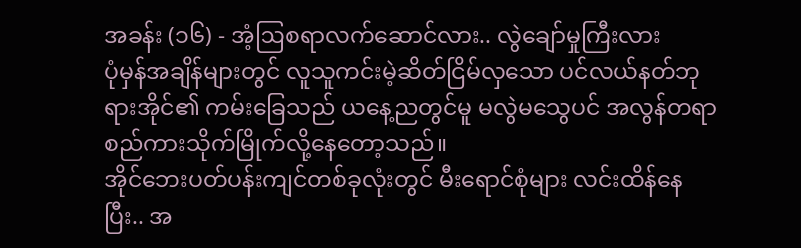အခန်း (၁၆) - အံ့ဩစရာလက်ဆောင်လား.. လွဲချော်မှုကြီးလား
ပုံမှန်အချိန်များတွင် လူသူကင်းမဲ့ဆိတ်ငြိမ်လှသော ပင်လယ်နတ်ဘုရားအိုင်၏ ကမ်းခြေသည် ယနေ့ညတွင်မူ မလွဲမသွေပင် အလွန်တရာ စည်ကားသိုက်မြိုက်လို့နေတော့သည်။
အိုင်ဘေးပတ်ပန်းကျင်တစ်ခုလုံးတွင် မီးရောင်စုံများ လင်းထိန်နေပြီး.. အ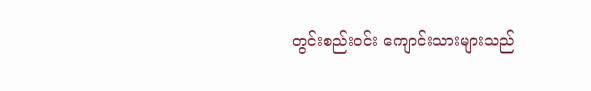တွင်းစည်းဝင်း ကျောင်းသားများသည်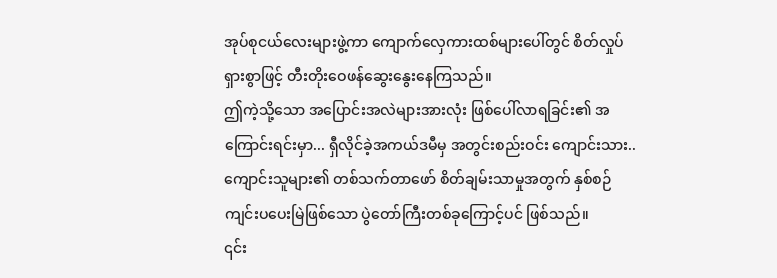အုပ်စုငယ်လေးများဖွဲ့ကာ ကျောက်လှေကားထစ်များပေါ်တွင် စိတ်လှုပ်ရှားစွာဖြင့် တီးတိုးဝေဖန်ဆွေးနွေးနေကြသည်။
ဤကဲ့သို့သော အပြောင်းအလဲများအားလုံး ဖြစ်ပေါ်လာရခြင်း၏ အကြောင်းရင်းမှာ... ရှီလိုင်ခဲ့အကယ်ဒမီမှ အတွင်းစည်းဝင်း ကျောင်းသား.. ကျောင်းသူများ၏ တစ်သက်တာဖော် စိတ်ချမ်းသာမှုအတွက် နှစ်စဉ်ကျင်းပပေးမြဲဖြစ်သော ပွဲတော်ကြီးတစ်ခုကြောင့်ပင် ဖြစ်သည်။
၎င်း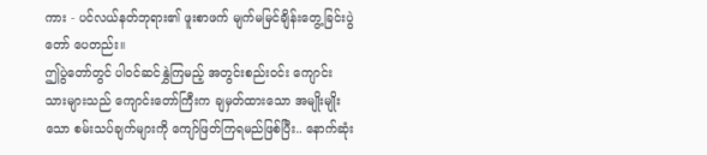ကား - ပင်လယ်နတ်ဘုရား၏ ဖူးစာဖက် မျက်မမြင်ချိန်းတွေ့ခြင်းပွဲတော် ပေတည်း။
ဤပွဲတော်တွင် ပါဝင်ဆင်နွှဲကြမည့် အတွင်းစည်းဝင်း ကျောင်းသားများသည် ကျောင်းတော်ကြီးက ချမှတ်ထားသော အမျိုးမျိုးသော စမ်းသပ်ချက်များကို ကျော်ဖြတ်ကြရမည်ဖြစ်ပြီး.. နောက်ဆုံး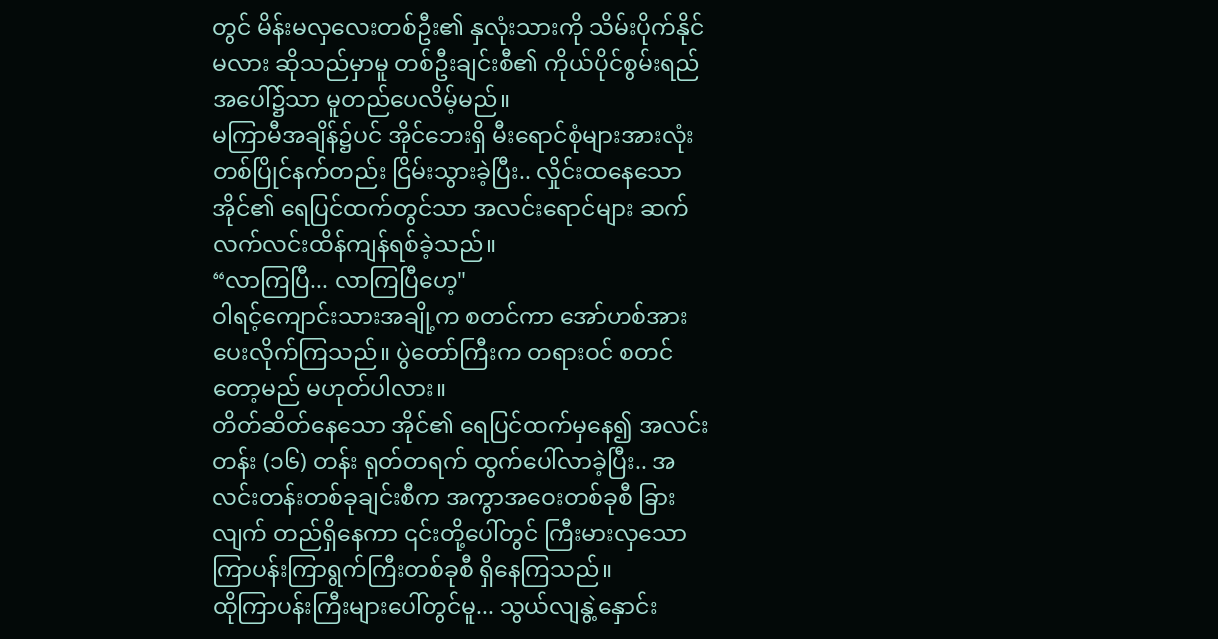တွင် မိန်းမလှလေးတစ်ဦး၏ နှလုံးသားကို သိမ်းပိုက်နိုင်မလား ဆိုသည်မှာမူ တစ်ဦးချင်းစီ၏ ကိုယ်ပိုင်စွမ်းရည်အပေါ်၌သာ မူတည်ပေလိမ့်မည်။
မကြာမီအချိန်၌ပင် အိုင်ဘေးရှိ မီးရောင်စုံများအားလုံး တစ်ပြိုင်နက်တည်း ငြိမ်းသွားခဲ့ပြီး.. လှိုင်းထနေသော အိုင်၏ ရေပြင်ထက်တွင်သာ အလင်းရောင်များ ဆက်လက်လင်းထိန်ကျန်ရစ်ခဲ့သည်။
“လာကြပြီ... လာကြပြီဟေ့"
ဝါရင့်ကျောင်းသားအချို့က စတင်ကာ အော်ဟစ်အားပေးလိုက်ကြသည်။ ပွဲတော်ကြီးက တရားဝင် စတင်တော့မည် မဟုတ်ပါလား။
တိတ်ဆိတ်နေသော အိုင်၏ ရေပြင်ထက်မှနေ၍ အလင်းတန်း (၁၆) တန်း ရုတ်တရက် ထွက်ပေါ်လာခဲ့ပြီး.. အလင်းတန်းတစ်ခုချင်းစီက အကွာအဝေးတစ်ခုစီ ခြားလျက် တည်ရှိနေကာ ၎င်းတို့ပေါ်တွင် ကြီးမားလှသော ကြာပန်းကြာရွက်ကြီးတစ်ခုစီ ရှိနေကြသည်။
ထိုကြာပန်းကြီးများပေါ်တွင်မူ... သွယ်လျနွဲ့နှောင်း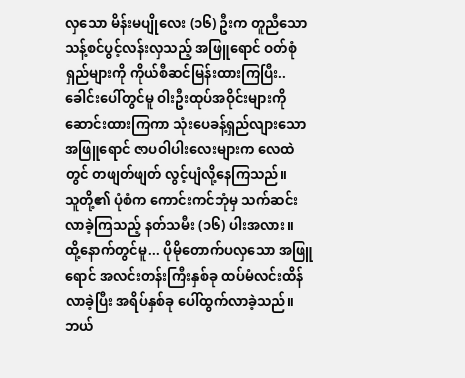လှသော မိန်းမပျိုလေး (၁၆) ဦးက တူညီသော သန့်စင်ပွင့်လန်းလှသည့် အဖြူရောင် ဝတ်စုံရှည်များကို ကိုယ်စီဆင်မြန်းထားကြပြီး.. ခေါင်းပေါ်တွင်မူ ဝါးဦးထုပ်အဝိုင်းများကို ဆောင်းထားကြကာ သုံးပေခန့်ရှည်လျားသော အဖြူရောင် ဇာပဝါပါးလေးများက လေထဲတွင် တဖျတ်ဖျတ် လွင့်ပျံလို့နေကြသည်။
သူတို့၏ ပုံစံက ကောင်းကင်ဘုံမှ သက်ဆင်းလာခဲ့ကြသည့် နတ်သမီး (၁၆) ပါးအလား။
ထို့နောက်တွင်မူ... ပိုမိုတောက်ပလှသော အဖြူရောင် အလင်းတန်းကြီးနှစ်ခု ထပ်မံလင်းထိန်လာခဲ့ပြီး အရိပ်နှစ်ခု ပေါ်ထွက်လာခဲ့သည်။
ဘယ်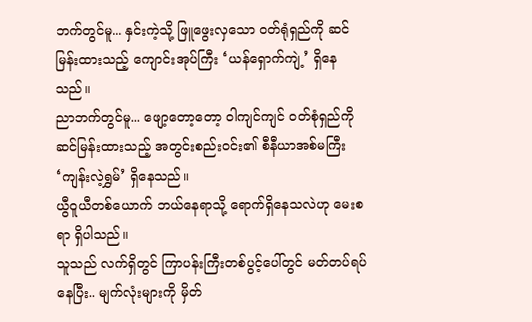ဘက်တွင်မူ... နှင်းကဲ့သို့ ဖြူဖွေးလှသော ဝတ်ရုံရှည်ကို ဆင်မြန်းထားသည့် ကျောင်းအုပ်ကြီး ‘ယန်ရှောက်ကျဲ့’ ရှိနေသည်။
ညာဘက်တွင်မူ... ဖျော့တော့တော့ ဝါကျင်ကျင် ဝတ်စုံရှည်ကို ဆင်မြန်းထားသည့် အတွင်းစည်းဝင်း၏ စီနီယာအစ်မကြီး ‘ကျန်းလဲ့ရွှမ်’ ရှိနေသည်။
ယွီဝူယီတစ်ယောက် ဘယ်နေရာသို့ ရောက်ရှိနေသလဲဟု မေးစရာ ရှိပါသည်။
သူသည် လက်ရှိတွင် ကြာပန်းကြီးတစ်ပွင့်ပေါ်တွင် မတ်တပ်ရပ်နေပြီး.. မျက်လုံးများကို မှိတ်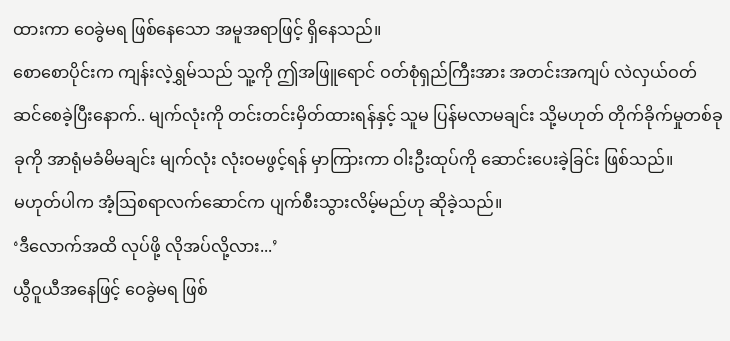ထားကာ ဝေခွဲမရ ဖြစ်နေသော အမူအရာဖြင့် ရှိနေသည်။
စောစောပိုင်းက ကျန်းလဲ့ရွှမ်သည် သူ့ကို ဤအဖြူရောင် ဝတ်စုံရှည်ကြီးအား အတင်းအကျပ် လဲလှယ်ဝတ်ဆင်စေခဲ့ပြီးနောက်.. မျက်လုံးကို တင်းတင်းမှိတ်ထားရန်နှင့် သူမ ပြန်မလာမချင်း သို့မဟုတ် တိုက်ခိုက်မှုတစ်ခုခုကို အာရုံမခံမိမချင်း မျက်လုံး လုံးဝမဖွင့်ရန် မှာကြားကာ ဝါးဦးထုပ်ကို ဆောင်းပေးခဲ့ခြင်း ဖြစ်သည်။
မဟုတ်ပါက အံ့ဩစရာလက်ဆောင်က ပျက်စီးသွားလိမ့်မည်ဟု ဆိုခဲ့သည်။
‘ဒီလောက်အထိ လုပ်ဖို့ လိုအပ်လို့လား...’
ယွီဝူယီအနေဖြင့် ဝေခွဲမရ ဖြစ်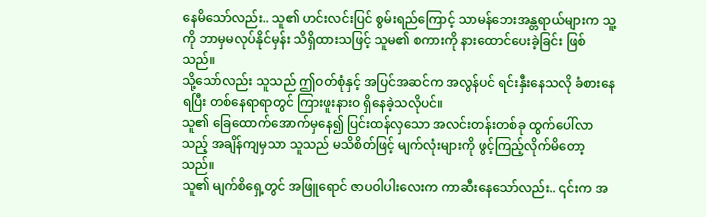နေမိသော်လည်း.. သူ၏ ဟင်းလင်းပြင် စွမ်းရည်ကြောင့် သာမန်ဘေးအန္တရာယ်များက သူ့ကို ဘာမှမလုပ်နိုင်မှန်း သိရှိထားသဖြင့် သူမ၏ စကားကို နားထောင်ပေးခဲ့ခြင်း ဖြစ်သည်။
သို့သော်လည်း သူသည် ဤဝတ်စုံနှင့် အပြင်အဆင်က အလွန်ပင် ရင်းနှီးနေသလို ခံစားနေရပြီး တစ်နေရာရာတွင် ကြားဖူးနားဝ ရှိနေခဲ့သလိုပင်။
သူ၏ ခြေထောက်အောက်မှနေ၍ ပြင်းထန်လှသော အလင်းတန်းတစ်ခု ထွက်ပေါ်လာသည့် အချိန်ကျမှသာ သူသည် မသိစိတ်ဖြင့် မျက်လုံးများကို ဖွင့်ကြည့်လိုက်မိတော့သည်။
သူ၏ မျက်စိရှေ့တွင် အဖြူရောင် ဇာပဝါပါးလေးက ကာဆီးနေသော်လည်း.. ၎င်းက အ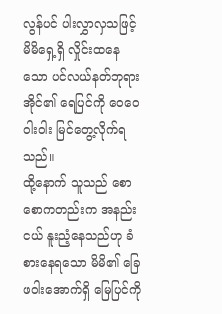လွန်ပင် ပါးလွှာလှသဖြင့် မိမိရှေ့ရှိ လှိုင်းထနေသော ပင်လယ်နတ်ဘုရားအိုင်၏ ရေပြင်ကို ဝေဝေဝါးဝါး မြင်တွေ့လိုက်ရသည်။
ထို့နောက် သူသည် စောစောကတည်းက အနည်းငယ် နူးညံ့နေသည်ဟု ခံစားနေရသော မိမိ၏ ခြေဖဝါးအောက်ရှိ မြေပြင်ကို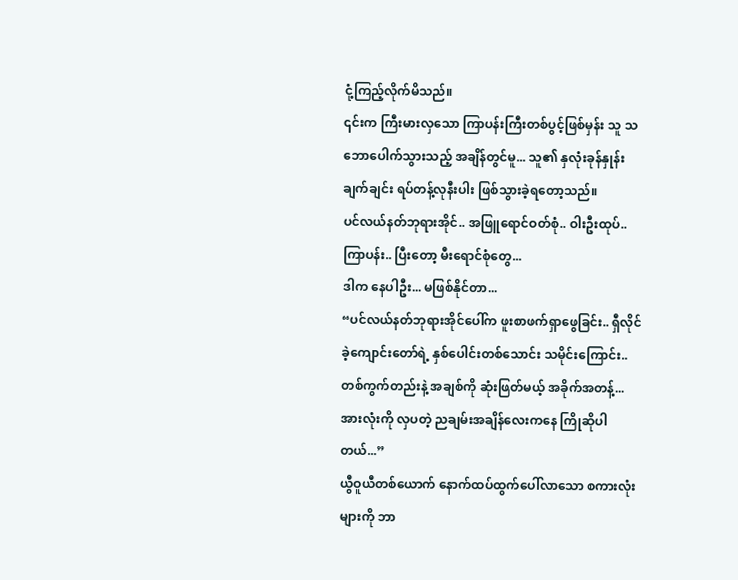ငုံ့ကြည့်လိုက်မိသည်။
၎င်းက ကြီးမားလှသော ကြာပန်းကြီးတစ်ပွင့်ဖြစ်မှန်း သူ သဘောပေါက်သွားသည့် အချိန်တွင်မူ... သူ၏ နှလုံးခုန်နှုန်း ချက်ချင်း ရပ်တန့်လုနီးပါး ဖြစ်သွားခဲ့ရတော့သည်။
ပင်လယ်နတ်ဘုရားအိုင်.. အဖြူရောင်ဝတ်စုံ.. ဝါးဦးထုပ်.. ကြာပန်း.. ပြီးတော့ မီးရောင်စုံတွေ...
ဒါက နေပါဦး... မဖြစ်နိုင်တာ...
“ပင်လယ်နတ်ဘုရားအိုင်ပေါ်က ဖူးစာဖက်ရှာဖွေခြင်း.. ရှီလိုင်ခဲ့ကျောင်းတော်ရဲ့ နှစ်ပေါင်းတစ်သောင်း သမိုင်းကြောင်း.. တစ်ကွက်တည်းနဲ့ အချစ်ကို ဆုံးဖြတ်မယ့် အခိုက်အတန့်... အားလုံးကို လှပတဲ့ ညချမ်းအချိန်လေးကနေ ကြိုဆိုပါတယ်...”
ယွီဝူယီတစ်ယောက် နောက်ထပ်ထွက်ပေါ်လာသော စကားလုံးများကို ဘာ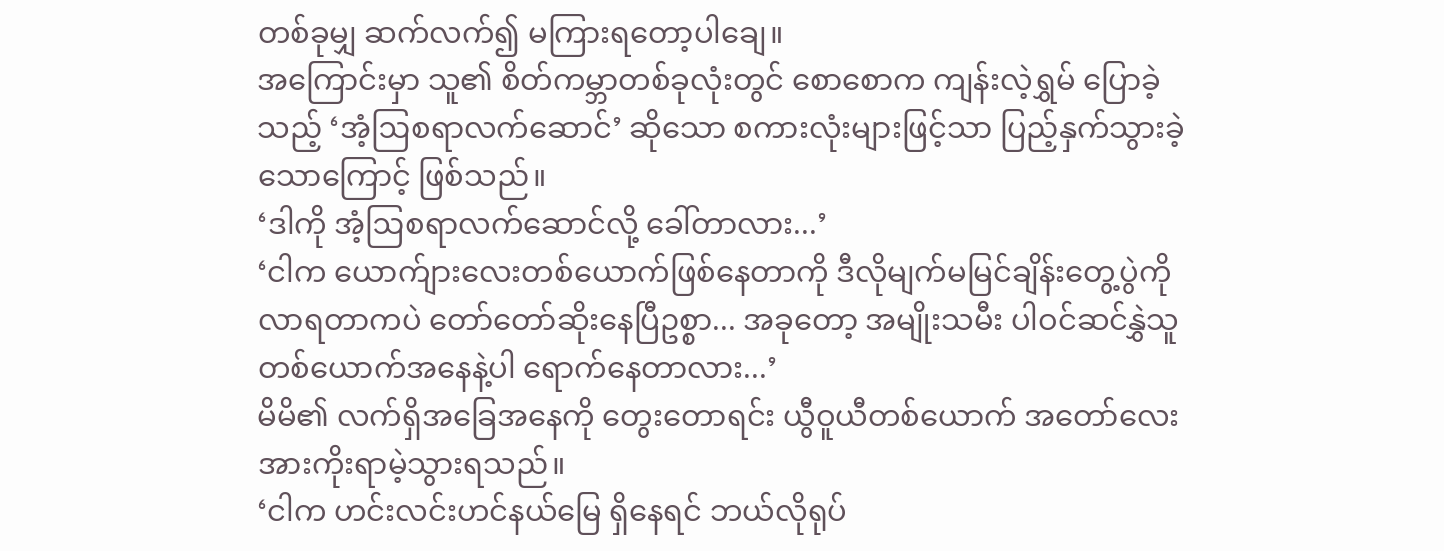တစ်ခုမျှ ဆက်လက်၍ မကြားရတော့ပါချေ။
အကြောင်းမှာ သူ၏ စိတ်ကမ္ဘာတစ်ခုလုံးတွင် စောစောက ကျန်းလဲ့ရွှမ် ပြောခဲ့သည့် ‘အံ့ဩစရာလက်ဆောင်’ ဆိုသော စကားလုံးများဖြင့်သာ ပြည့်နှက်သွားခဲ့သောကြောင့် ဖြစ်သည်။
‘ဒါကို အံ့ဩစရာလက်ဆောင်လို့ ခေါ်တာလား...’
‘ငါက ယောက်ျားလေးတစ်ယောက်ဖြစ်နေတာကို ဒီလိုမျက်မမြင်ချိန်းတွေ့ပွဲကို လာရတာကပဲ တော်တော်ဆိုးနေပြီဥစ္စာ... အခုတော့ အမျိုးသမီး ပါဝင်ဆင်နွှဲသူတစ်ယောက်အနေနဲ့ပါ ရောက်နေတာလား...’
မိမိ၏ လက်ရှိအခြေအနေကို တွေးတောရင်း ယွီဝူယီတစ်ယောက် အတော်လေး အားကိုးရာမဲ့သွားရသည်။
‘ငါက ဟင်းလင်းဟင်နယ်မြေ ရှိနေရင် ဘယ်လိုရုပ်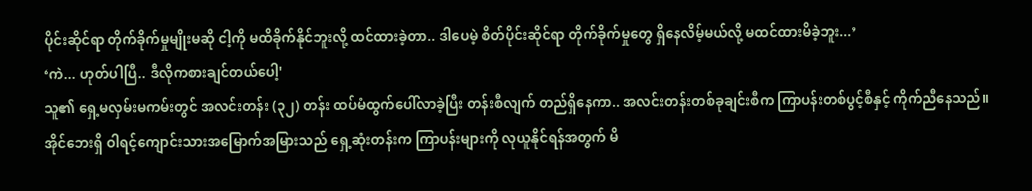ပိုင်းဆိုင်ရာ တိုက်ခိုက်မှုမျိုးမဆို ငါ့ကို မထိခိုက်နိုင်ဘူးလို့ ထင်ထားခဲ့တာ.. ဒါပေမဲ့ စိတ်ပိုင်းဆိုင်ရာ တိုက်ခိုက်မှုတွေ ရှိနေလိမ့်မယ်လို့ မထင်ထားမိခဲ့ဘူး...’
‘ကဲ... ဟုတ်ပါပြီ.. ဒီလိုကစားချင်တယ်ပေါ့'
သူ၏ ရှေ့မလှမ်းမကမ်းတွင် အလင်းတန်း (၃၂) တန်း ထပ်မံထွက်ပေါ်လာခဲ့ပြီး တန်းစီလျက် တည်ရှိနေကာ.. အလင်းတန်းတစ်ခုချင်းစီက ကြာပန်းတစ်ပွင့်စီနှင့် ကိုက်ညီနေသည်။
အိုင်ဘေးရှိ ဝါရင့်ကျောင်းသားအမြောက်အမြားသည် ရှေ့ဆုံးတန်းက ကြာပန်းများကို လုယူနိုင်ရန်အတွက် မိ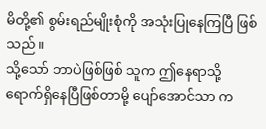မိတို့၏ စွမ်းရည်မျိုးစုံကို အသုံးပြုနေကြပြီ ဖြစ်သည်။
သို့သော် ဘာပဲဖြစ်ဖြစ် သူက ဤနေရာသို့ ရောက်ရှိနေပြီဖြစ်တာမို့ ပျော်အောင်သာ က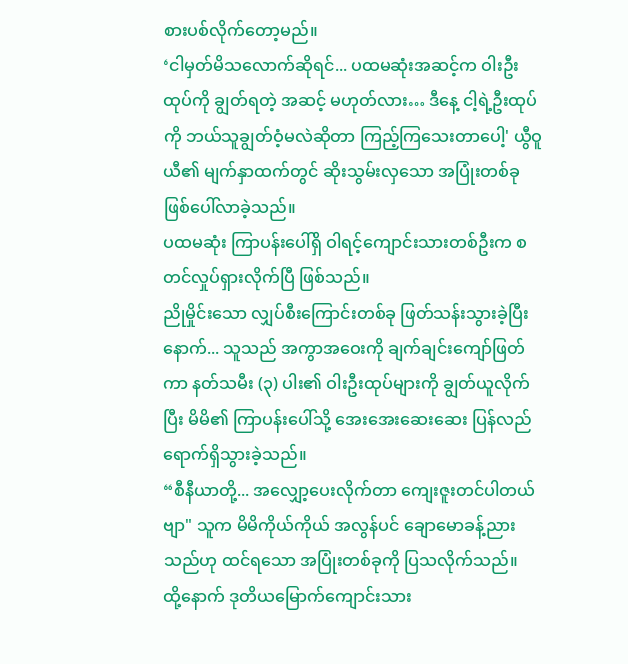စားပစ်လိုက်တော့မည်။
‘ငါမှတ်မိသလောက်ဆိုရင်... ပထမဆုံးအဆင့်က ဝါးဦးထုပ်ကို ချွတ်ရတဲ့ အဆင့် မဟုတ်လား… ဒီနေ့ ငါ့ရဲ့ဦးထုပ်ကို ဘယ်သူချွတ်ဝံ့မလဲဆိုတာ ကြည့်ကြသေးတာပေါ့' ယွီဝူယီ၏ မျက်နှာထက်တွင် ဆိုးသွမ်းလှသော အပြုံးတစ်ခု ဖြစ်ပေါ်လာခဲ့သည်။
ပထမဆုံး ကြာပန်းပေါ်ရှိ ဝါရင့်ကျောင်းသားတစ်ဦးက စတင်လှုပ်ရှားလိုက်ပြီ ဖြစ်သည်။
ညိုမှိုင်းသော လျှပ်စီးကြောင်းတစ်ခု ဖြတ်သန်းသွားခဲ့ပြီးနောက်... သူသည် အကွာအဝေးကို ချက်ချင်းကျော်ဖြတ်ကာ နတ်သမီး (၃) ပါး၏ ဝါးဦးထုပ်များကို ချွတ်ယူလိုက်ပြီး မိမိ၏ ကြာပန်းပေါ်သို့ အေးအေးဆေးဆေး ပြန်လည်ရောက်ရှိသွားခဲ့သည်။
“စီနီယာတို့... အလျှော့ပေးလိုက်တာ ကျေးဇူးတင်ပါတယ်ဗျာ" သူက မိမိကိုယ်ကိုယ် အလွန်ပင် ချောမောခန့်ညားသည်ဟု ထင်ရသော အပြုံးတစ်ခုကို ပြသလိုက်သည်။
ထို့နောက် ဒုတိယမြောက်ကျောင်းသား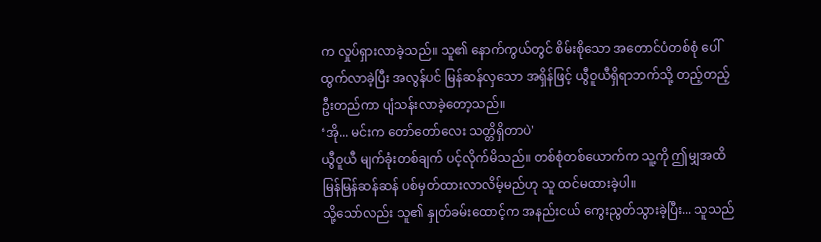က လှုပ်ရှားလာခဲ့သည်။ သူ၏ နောက်ကွယ်တွင် စိမ်းစိုသော အတောင်ပံတစ်စုံ ပေါ်ထွက်လာခဲ့ပြီး အလွန်ပင် မြန်ဆန်လှသော အရှိန်ဖြင့် ယွီဝူယီရှိရာဘက်သို့ တည့်တည့် ဦးတည်ကာ ပျံသန်းလာခဲ့တော့သည်။
‘အို... မင်းက တော်တော်လေး သတ္တိရှိတာပဲ'
ယွီဝူယီ မျက်ခုံးတစ်ချက် ပင့်လိုက်မိသည်။ တစ်စုံတစ်ယောက်က သူ့ကို ဤမျှအထိ မြန်မြန်ဆန်ဆန် ပစ်မှတ်ထားလာလိမ့်မည်ဟု သူ ထင်မထားခဲ့ပါ။
သို့သော်လည်း သူ၏ နှုတ်ခမ်းထောင့်က အနည်းငယ် ကွေးညွတ်သွားခဲ့ပြီး... သူသည်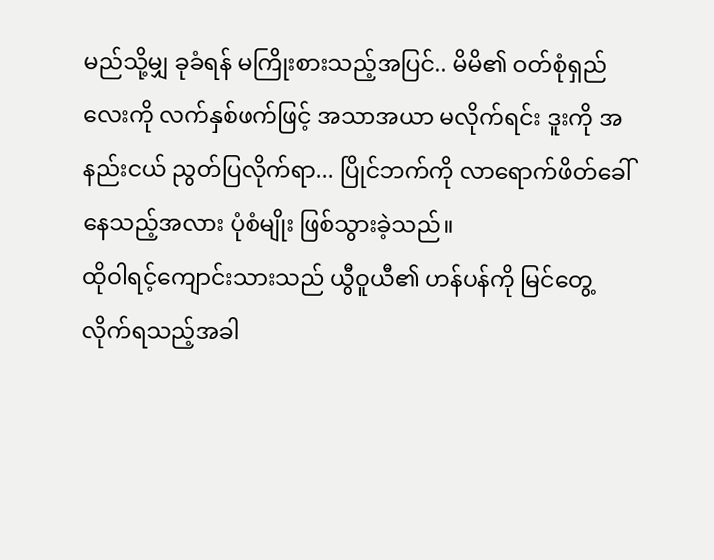မည်သို့မျှ ခုခံရန် မကြိုးစားသည့်အပြင်.. မိမိ၏ ဝတ်စုံရှည်လေးကို လက်နှစ်ဖက်ဖြင့် အသာအယာ မလိုက်ရင်း ဒူးကို အနည်းငယ် ညွတ်ပြလိုက်ရာ... ပြိုင်ဘက်ကို လာရောက်ဖိတ်ခေါ်နေသည့်အလား ပုံစံမျိုး ဖြစ်သွားခဲ့သည်။
ထိုဝါရင့်ကျောင်းသားသည် ယွီဝူယီ၏ ဟန်ပန်ကို မြင်တွေ့လိုက်ရသည့်အခါ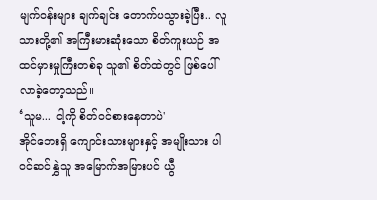မျက်ဝန်းများ ချက်ချင်း တောက်ပသွားခဲ့ပြီး.. လူသားတို့၏ အကြီးမားဆုံးသော စိတ်ကူးယဉ် အထင်မှားမှုကြီးတစ်ခု သူ၏ စိတ်ထဲတွင် ဖြစ်ပေါ်လာခဲ့တော့သည်။
‘သူမ... ငါ့ကို စိတ်ဝင်စားနေတာပဲ'
အိုင်ဘေးရှိ ကျောင်းသားများနှင့် အမျိုးသား ပါဝင်ဆင်နွှဲသူ အမြောက်အမြားပင် ယွီ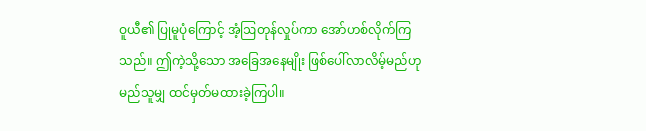ဝူယီ၏ ပြုမူပုံကြောင့် အံ့ဩတုန်လှုပ်ကာ အော်ဟစ်လိုက်ကြသည်။ ဤကဲ့သို့သော အခြေအနေမျိုး ဖြစ်ပေါ်လာလိမ့်မည်ဟု မည်သူမျှ ထင်မှတ်မထားခဲ့ကြပါ။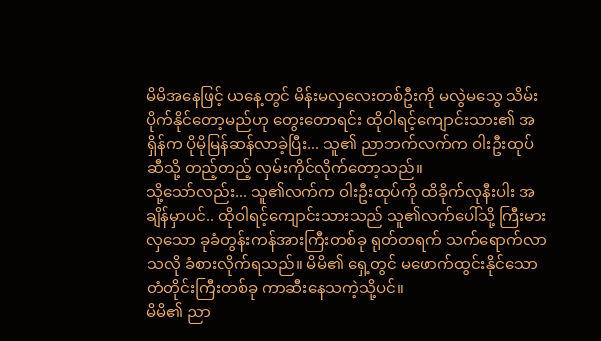မိမိအနေဖြင့် ယနေ့တွင် မိန်းမလှလေးတစ်ဦးကို မလွဲမသွေ သိမ်းပိုက်နိုင်တော့မည်ဟု တွေးတောရင်း ထိုဝါရင့်ကျောင်းသား၏ အရှိန်က ပိုမိုမြန်ဆန်လာခဲ့ပြီး... သူ၏ ညာဘက်လက်က ဝါးဦးထုပ်ဆီသို့ တည့်တည့် လှမ်းကိုင်လိုက်တော့သည်။
သို့သော်လည်း... သူ၏လက်က ဝါးဦးထုပ်ကို ထိခိုက်လုနီးပါး အချိန်မှာပင်.. ထိုဝါရင့်ကျောင်းသားသည် သူ၏လက်ပေါ်သို့ ကြီးမားလှသော ခုခံတွန်းကန်အားကြီးတစ်ခု ရုတ်တရက် သက်ရောက်လာသလို ခံစားလိုက်ရသည်။ မိမိ၏ ရှေ့တွင် မဖောက်ထွင်းနိုင်သော တံတိုင်းကြီးတစ်ခု ကာဆီးနေသကဲ့သို့ပင်။
မိမိ၏ ညာ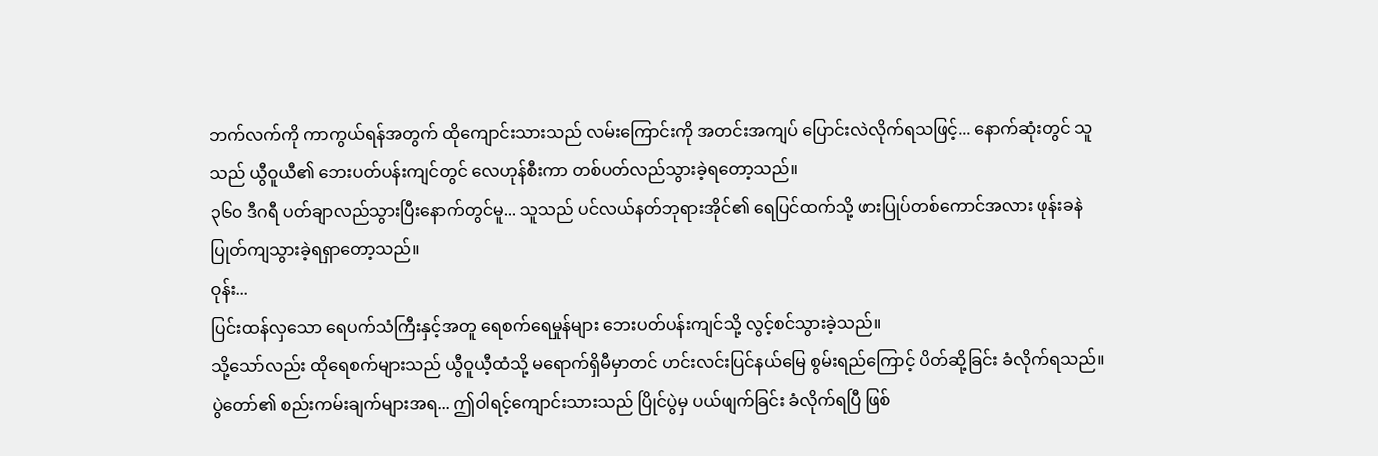ဘက်လက်ကို ကာကွယ်ရန်အတွက် ထိုကျောင်းသားသည် လမ်းကြောင်းကို အတင်းအကျပ် ပြောင်းလဲလိုက်ရသဖြင့်... နောက်ဆုံးတွင် သူသည် ယွီဝူယီ၏ ဘေးပတ်ပန်းကျင်တွင် လေဟုန်စီးကာ တစ်ပတ်လည်သွားခဲ့ရတော့သည်။
၃၆၀ ဒီဂရီ ပတ်ချာလည်သွားပြီးနောက်တွင်မူ... သူသည် ပင်လယ်နတ်ဘုရားအိုင်၏ ရေပြင်ထက်သို့ ဖားပြုပ်တစ်ကောင်အလား ဖုန်းခနဲ ပြုတ်ကျသွားခဲ့ရရှာတော့သည်။
ဝုန်း...
ပြင်းထန်လှသော ရေပက်သံကြီးနှင့်အတူ ရေစက်ရေမှုန်များ ဘေးပတ်ပန်းကျင်သို့ လွင့်စင်သွားခဲ့သည်။
သို့သော်လည်း ထိုရေစက်များသည် ယွီဝူယီ့ထံသို့ မရောက်ရှိမီမှာတင် ဟင်းလင်းပြင်နယ်မြေ စွမ်းရည်ကြောင့် ပိတ်ဆို့ခြင်း ခံလိုက်ရသည်။
ပွဲတော်၏ စည်းကမ်းချက်များအရ... ဤဝါရင့်ကျောင်းသားသည် ပြိုင်ပွဲမှ ပယ်ဖျက်ခြင်း ခံလိုက်ရပြီ ဖြစ်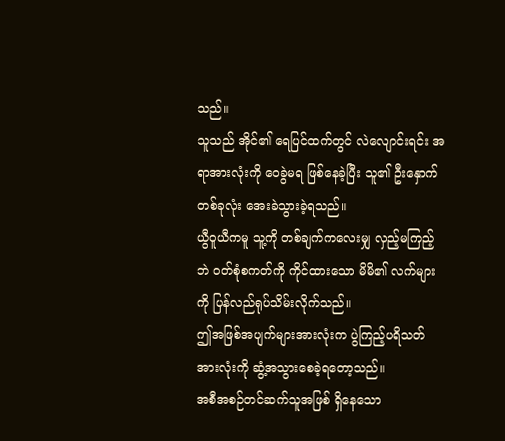သည်။
သူသည် အိုင်၏ ရေပြင်ထက်တွင် လဲလျောင်းရင်း အရာအားလုံးကို ဝေခွဲမရ ဖြစ်နေခဲ့ပြီး သူ၏ ဦးနှောက်တစ်ခုလုံး အေးခဲသွားခဲ့ရသည်။
ယွီဝူယီကမူ သူ့ကို တစ်ချက်ကလေးမျှ လှည့်မကြည့်ဘဲ ဝတ်စုံစကတ်ကို ကိုင်ထားသော မိမိ၏ လက်များကို ပြန်လည်ရုပ်သိမ်းလိုက်သည်။
ဤအဖြစ်အပျက်များအားလုံးက ပွဲကြည့်ပရိသတ်အားလုံးကို ဆွံ့အသွားစေခဲ့ရတော့သည်။
အစီအစဉ်တင်ဆက်သူအဖြစ် ရှိနေသော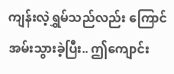ကျန်းလဲ့ရွှမ်သည်လည်း ကြောင်အမ်းသွားခဲ့ပြီး.. ဤကျောင်း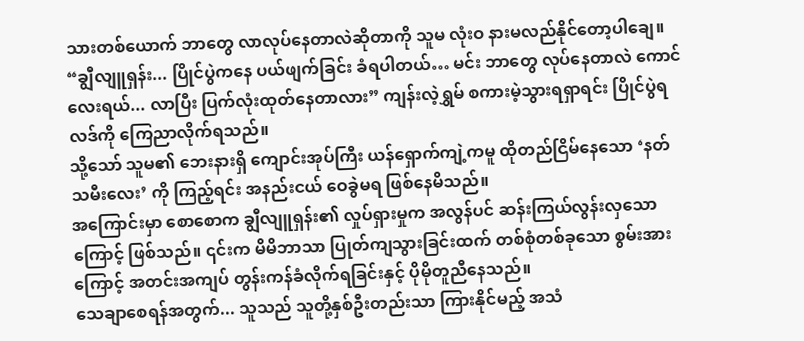သားတစ်ယောက် ဘာတွေ လာလုပ်နေတာလဲဆိုတာကို သူမ လုံးဝ နားမလည်နိုင်တော့ပါချေ။
“ချွီလျူရှန်း... ပြိုင်ပွဲကနေ ပယ်ဖျက်ခြင်း ခံရပါတယ်… မင်း ဘာတွေ လုပ်နေတာလဲ ကောင်လေးရယ်... လာပြီး ပြက်လုံးထုတ်နေတာလား” ကျန်းလဲ့ရွှမ် စကားမဲ့သွားရရှာရင်း ပြိုင်ပွဲရလဒ်ကို ကြေညာလိုက်ရသည်။
သို့သော် သူမ၏ ဘေးနားရှိ ကျောင်းအုပ်ကြီး ယန်ရှောက်ကျဲ့ကမူ ထိုတည်ငြိမ်နေသော ‘နတ်သမီးလေး’ ကို ကြည့်ရင်း အနည်းငယ် ဝေခွဲမရ ဖြစ်နေမိသည်။
အကြောင်းမှာ စောစောက ချွီလျူရှန်း၏ လှုပ်ရှားမှုက အလွန်ပင် ဆန်းကြယ်လွန်းလှသောကြောင့် ဖြစ်သည်။ ၎င်းက မိမိဘာသာ ပြုတ်ကျသွားခြင်းထက် တစ်စုံတစ်ခုသော စွမ်းအားကြောင့် အတင်းအကျပ် တွန်းကန်ခံလိုက်ရခြင်းနှင့် ပိုမိုတူညီနေသည်။
သေချာစေရန်အတွက်... သူသည် သူတို့နှစ်ဦးတည်းသာ ကြားနိုင်မည့် အသံ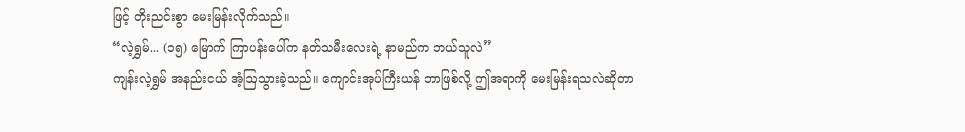ဖြင့် တိုးညင်းစွာ မေးမြန်းလိုက်သည်။
“လဲ့ရွှမ်... (၁၅) မြောက် ကြာပန်းပေါ်က နတ်သမီးလေးရဲ့ နာမည်က ဘယ်သူလဲ”
ကျန်းလဲ့ရွှမ် အနည်းငယ် အံ့ဩသွားခဲ့သည်။ ကျောင်းအုပ်ကြီးယန် ဘာဖြစ်လို့ ဤအရာကို မေးမြန်းရသလဲဆိုတာ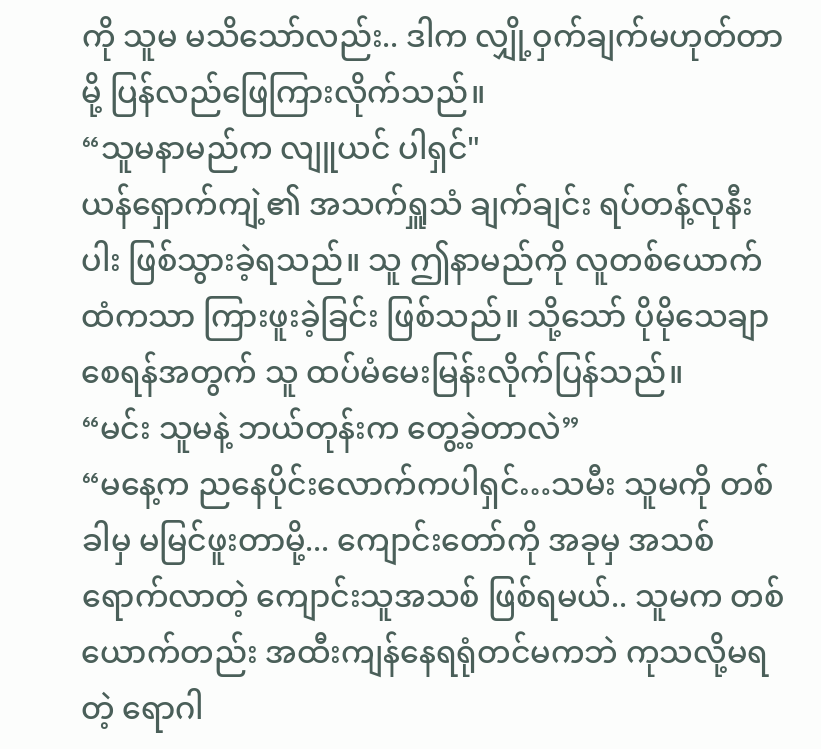ကို သူမ မသိသော်လည်း.. ဒါက လျှို့ဝှက်ချက်မဟုတ်တာမို့ ပြန်လည်ဖြေကြားလိုက်သည်။
“သူမနာမည်က လျူယင် ပါရှင်"
ယန်ရှောက်ကျဲ့၏ အသက်ရှူသံ ချက်ချင်း ရပ်တန့်လုနီးပါး ဖြစ်သွားခဲ့ရသည်။ သူ ဤနာမည်ကို လူတစ်ယောက်ထံကသာ ကြားဖူးခဲ့ခြင်း ဖြစ်သည်။ သို့သော် ပိုမိုသေချာစေရန်အတွက် သူ ထပ်မံမေးမြန်းလိုက်ပြန်သည်။
“မင်း သူမနဲ့ ဘယ်တုန်းက တွေ့ခဲ့တာလဲ”
“မနေ့က ညနေပိုင်းလောက်ကပါရှင်…သမီး သူမကို တစ်ခါမှ မမြင်ဖူးတာမို့... ကျောင်းတော်ကို အခုမှ အသစ်ရောက်လာတဲ့ ကျောင်းသူအသစ် ဖြစ်ရမယ်.. သူမက တစ်ယောက်တည်း အထီးကျန်နေရရုံတင်မကဘဲ ကုသလို့မရတဲ့ ရောဂါ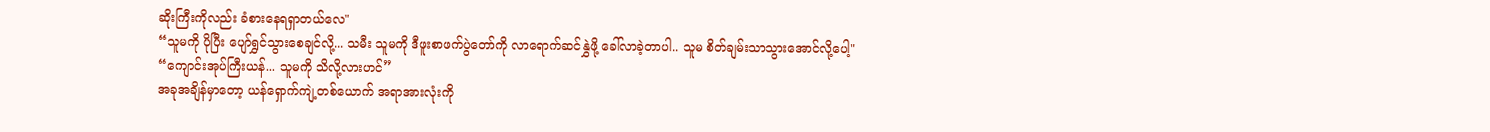ဆိုးကြီးကိုလည်း ခံစားနေရရှာတယ်လေ"
“သူမကို ပိုပြီး ပျော်ရွှင်သွားစေချင်လို့... သမီး သူမကို ဒီဖူးစာဖက်ပွဲတော်ကို လာရောက်ဆင်နွှဲဖို့ ခေါ်လာခဲ့တာပါ.. သူမ စိတ်ချမ်းသာသွားအောင်လို့ပေါ့"
“ကျောင်းအုပ်ကြီးယန်... သူမကို သိလို့လားဟင်”
အခုအချိန်မှာတော့ ယန်ရှောက်ကျဲ့တစ်ယောက် အရာအားလုံးကို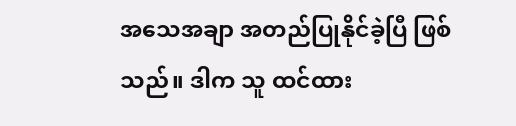အသေအချာ အတည်ပြုနိုင်ခဲ့ပြီ ဖြစ်သည်။ ဒါက သူ ထင်ထား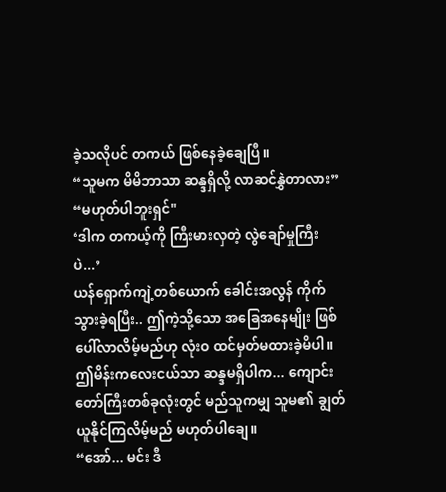ခဲ့သလိုပင် တကယ် ဖြစ်နေခဲ့ချေပြီ။
“သူမက မိမိဘာသာ ဆန္ဒရှိလို့ လာဆင်နွှဲတာလား”
“မဟုတ်ပါဘူးရှင်"
‘ဒါက တကယ့်ကို ကြီးမားလှတဲ့ လွဲချော်မှုကြီး ပဲ...’
ယန်ရှောက်ကျဲ့တစ်ယောက် ခေါင်းအလွန် ကိုက်သွားခဲ့ရပြီး.. ဤကဲ့သို့သော အခြေအနေမျိုး ဖြစ်ပေါ်လာလိမ့်မည်ဟု လုံးဝ ထင်မှတ်မထားခဲ့မိပါ။
ဤမိန်းကလေးငယ်သာ ဆန္ဒမရှိပါက... ကျောင်းတော်ကြီးတစ်ခုလုံးတွင် မည်သူကမျှ သူမ၏ ချွတ်ယူနိုင်ကြလိမ့်မည် မဟုတ်ပါချေ။
“အော်... မင်း ဒီ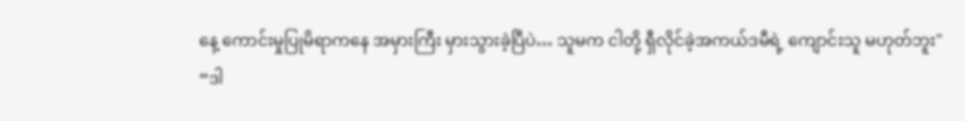နေ့ ကောင်းမှုပြုမိရာကနေ အမှားကြီး မှားသွားခဲ့ပြီပဲ… သူမက ငါတို့ ရှီလိုင်ခဲ့အကယ်ဒမီရဲ့ ကျောင်းသူ မဟုတ်ဘူး"
“ဒါ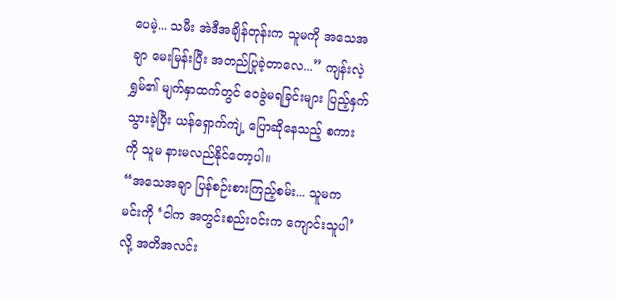ပေမဲ့... သမီး အဲဒီအချိန်တုန်းက သူမကို အသေအချာ မေးမြန်းပြီး အတည်ပြုခဲ့တာလေ...” ကျန်းလဲ့ရွှမ်၏ မျက်နှာထက်တွင် ဝေခွဲမရခြင်းများ ပြည့်နှက်သွားခဲ့ပြီး ယန်ရှောက်ကျဲ့ ပြောဆိုနေသည့် စကားကို သူမ နားမလည်နိုင်တော့ပါ။
“အသေအချာ ပြန်စဉ်းစားကြည့်စမ်း... သူမက မင်းကို ‘ငါက အတွင်းစည်းဝင်းက ကျောင်းသူပါ’ လို့ အတိအလင်း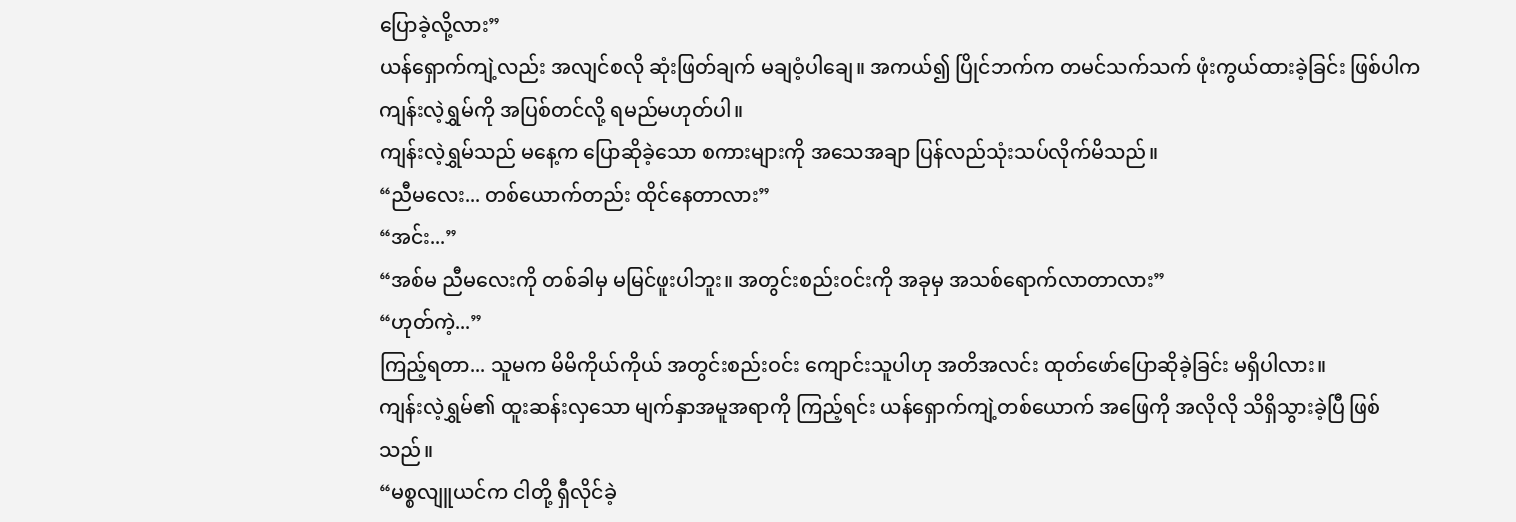ပြောခဲ့လို့လား”
ယန်ရှောက်ကျဲ့လည်း အလျင်စလို ဆုံးဖြတ်ချက် မချဝံ့ပါချေ။ အကယ်၍ ပြိုင်ဘက်က တမင်သက်သက် ဖုံးကွယ်ထားခဲ့ခြင်း ဖြစ်ပါက ကျန်းလဲ့ရွှမ်ကို အပြစ်တင်လို့ ရမည်မဟုတ်ပါ။
ကျန်းလဲ့ရွှမ်သည် မနေ့က ပြောဆိုခဲ့သော စကားများကို အသေအချာ ပြန်လည်သုံးသပ်လိုက်မိသည်။
“ညီမလေး... တစ်ယောက်တည်း ထိုင်နေတာလား”
“အင်း...”
“အစ်မ ညီမလေးကို တစ်ခါမှ မမြင်ဖူးပါဘူး။ အတွင်းစည်းဝင်းကို အခုမှ အသစ်ရောက်လာတာလား”
“ဟုတ်ကဲ့...”
ကြည့်ရတာ... သူမက မိမိကိုယ်ကိုယ် အတွင်းစည်းဝင်း ကျောင်းသူပါဟု အတိအလင်း ထုတ်ဖော်ပြောဆိုခဲ့ခြင်း မရှိပါလား။
ကျန်းလဲ့ရွှမ်၏ ထူးဆန်းလှသော မျက်နှာအမူအရာကို ကြည့်ရင်း ယန်ရှောက်ကျဲ့တစ်ယောက် အဖြေကို အလိုလို သိရှိသွားခဲ့ပြီ ဖြစ်သည်။
“မစ္စလျူယင်က ငါတို့ ရှီလိုင်ခဲ့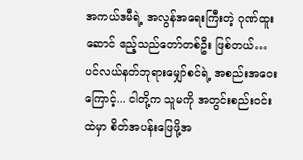အကယ်ဒမီရဲ့ အလွန်အရေးကြီးတဲ့ ဂုဏ်ထူးဆောင် ဧည့်သည်တော်တစ်ဦး ဖြစ်တယ်… ပင်လယ်နတ်ဘုရားမျှော်စင်ရဲ့ အစည်းအဝေးကြောင့်... ငါတို့က သူမကို အတွင်းစည်းဝင်းထဲမှာ စိတ်အပန်းဖြေဖို့အ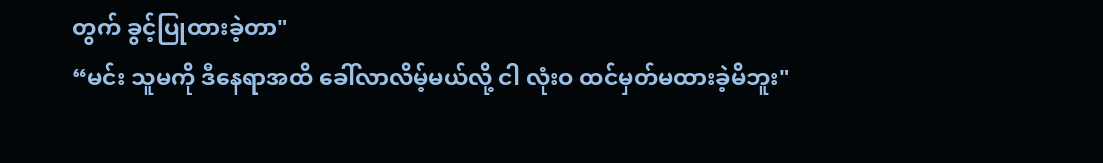တွက် ခွင့်ပြုထားခဲ့တာ"
“မင်း သူမကို ဒီနေရာအထိ ခေါ်လာလိမ့်မယ်လို့ ငါ လုံးဝ ထင်မှတ်မထားခဲ့မိဘူး"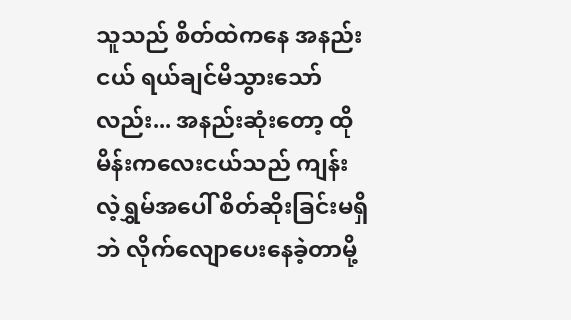သူသည် စိတ်ထဲကနေ အနည်းငယ် ရယ်ချင်မိသွားသော်လည်း... အနည်းဆုံးတော့ ထိုမိန်းကလေးငယ်သည် ကျန်းလဲ့ရွှမ်အပေါ် စိတ်ဆိုးခြင်းမရှိဘဲ လိုက်လျောပေးနေခဲ့တာမို့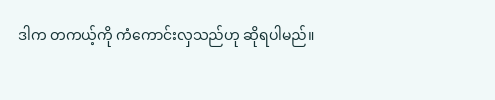ဒါက တကယ့်ကို ကံကောင်းလှသည်ဟု ဆိုရပါမည်။